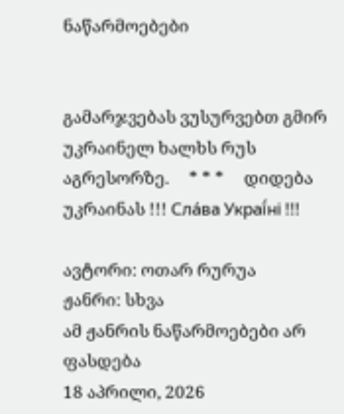ნაწარმოებები


გამარჯვებას ვუსურვებთ გმირ უკრაინელ ხალხს რუს აგრესორზე.     * * *     დიდება უკრაინას !!! Сла́ва Украї́ні !!!

ავტორი: ოთარ რურუა
ჟანრი: სხვა
ამ ჟანრის ნაწარმოებები არ ფასდება
18 აპრილი, 2026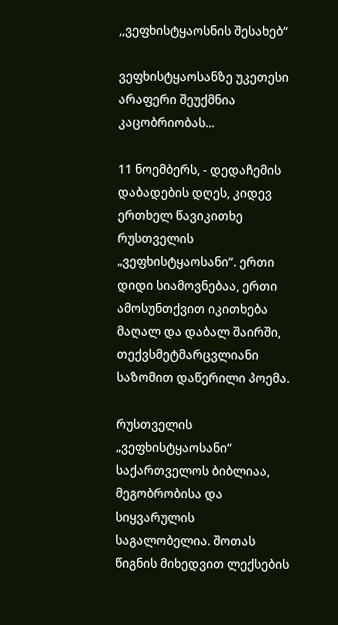,,ვეფხისტყაოსნის შესახებ“

ვეფხისტყაოსანზე უკეთესი არაფერი შეუქმნია კაცობრიობას...

11 ნოემბერს, - დედაჩემის დაბადების დღეს, კიდევ ერთხელ წავიკითხე რუსთველის „ვეფხისტყაოსანი“. ერთი დიდი სიამოვნებაა, ერთი ამოსუნთქვით იკითხება მაღალ და დაბალ შაირში, თექვსმეტმარცვლიანი საზომით დაწერილი პოემა.

რუსთველის „ვეფხისტყაოსანი“ საქართველოს ბიბლიაა, მეგობრობისა და სიყვარულის საგალობელია. შოთას წიგნის მიხედვით ლექსების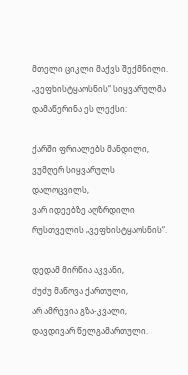მთელი ციკლი მაქვს შექმნილი. „ვეფხისტყაოსნის“ სიყვარულმა დამაწერინა ეს ლექსი:

ქარში ფრიალებს მანდილი,
ვუმღერ სიყვარულს დალოცვილს,
ვარ იდეებზე აღზრდილი
რუსთველის „ვეფხისტყაოსნის“.

დედამ მირწია აკვანი,
ძუძუ მაწოვა ქართული,
არ ამრევია გზა-კვალი,
დავდივარ წელგამართული.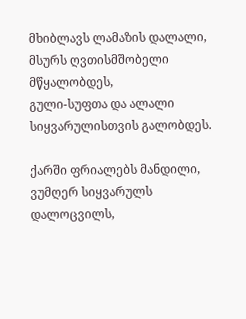მხიბლავს ლამაზის დალალი,
მსურს ღვთისმშობელი მწყალობდეს,
გული-სუფთა და ალალი
სიყვარულისთვის გალობდეს.

ქარში ფრიალებს მანდილი,
ვუმღერ სიყვარულს დალოცვილს,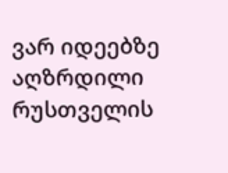ვარ იდეებზე აღზრდილი
რუსთველის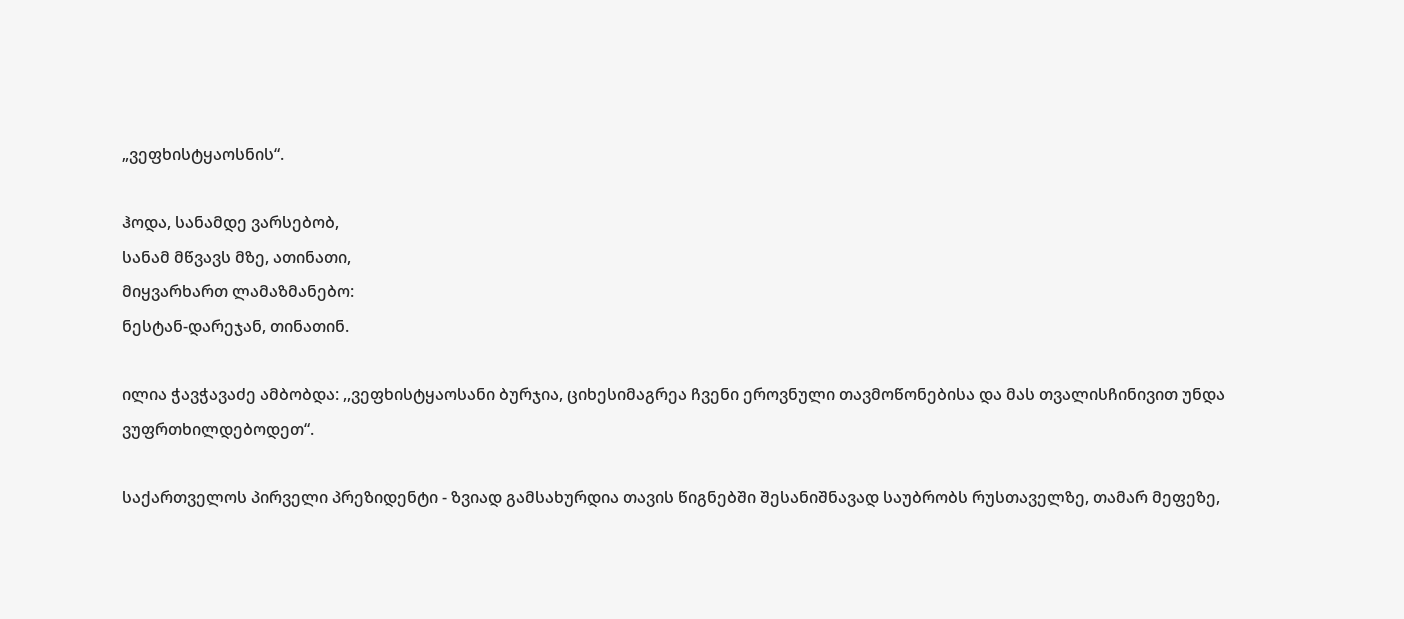„ვეფხისტყაოსნის“.

ჰოდა, სანამდე ვარსებობ,
სანამ მწვავს მზე, ათინათი,
მიყვარხართ ლამაზმანებო:
ნესტან-დარეჯან, თინათინ.

ილია ჭავჭავაძე ამბობდა: ,,ვეფხისტყაოსანი ბურჯია, ციხესიმაგრეა ჩვენი ეროვნული თავმოწონებისა და მას თვალისჩინივით უნდა ვუფრთხილდებოდეთ“.

საქართველოს პირველი პრეზიდენტი - ზვიად გამსახურდია თავის წიგნებში შესანიშნავად საუბრობს რუსთაველზე, თამარ მეფეზე,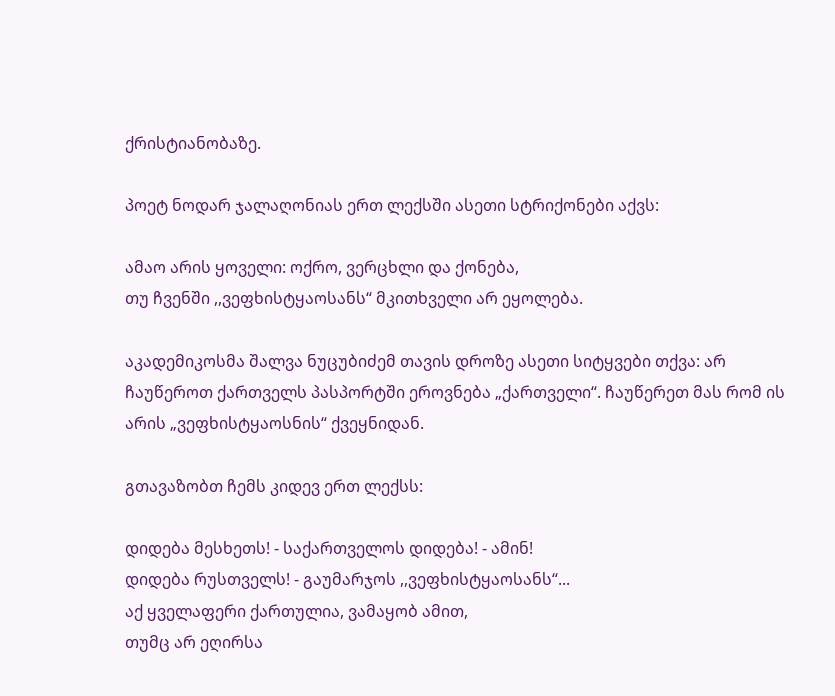ქრისტიანობაზე.

პოეტ ნოდარ ჯალაღონიას ერთ ლექსში ასეთი სტრიქონები აქვს:

ამაო არის ყოველი: ოქრო, ვერცხლი და ქონება,
თუ ჩვენში ,,ვეფხისტყაოსანს“ მკითხველი არ ეყოლება.

აკადემიკოსმა შალვა ნუცუბიძემ თავის დროზე ასეთი სიტყვები თქვა: არ ჩაუწეროთ ქართველს პასპორტში ეროვნება „ქართველი“. ჩაუწერეთ მას რომ ის არის „ვეფხისტყაოსნის“ ქვეყნიდან.

გთავაზობთ ჩემს კიდევ ერთ ლექსს:

დიდება მესხეთს! - საქართველოს დიდება! - ამინ!
დიდება რუსთველს! - გაუმარჯოს ,,ვეფხისტყაოსანს“...
აქ ყველაფერი ქართულია, ვამაყობ ამით,
თუმც არ ეღირსა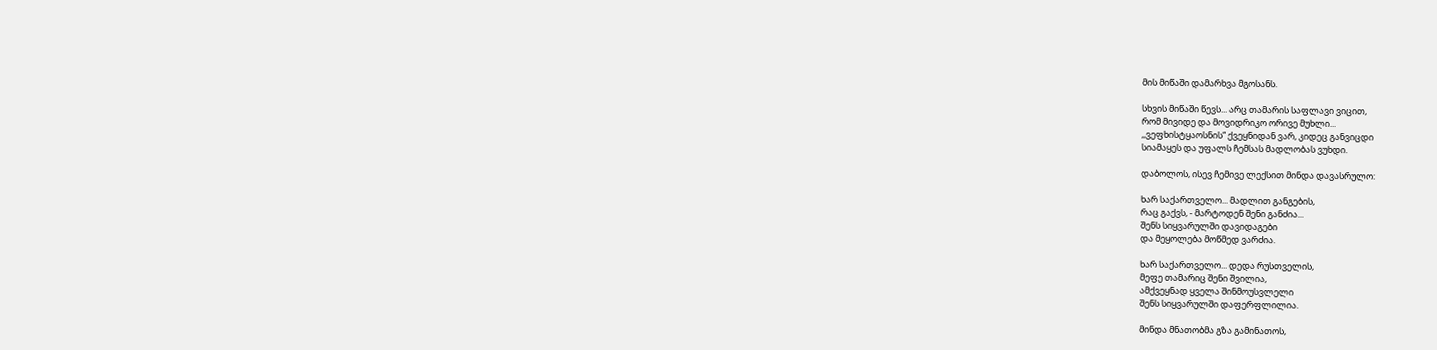მის მიწაში დამარხვა მგოსანს.

სხვის მიწაში წევს... არც თამარის საფლავი ვიცით,
რომ მივიდე და მოვიდრიკო ორივე მუხლი...
,,ვეფხისტყაოსნის“ ქვეყნიდან ვარ, კიდეც განვიცდი
სიამაყეს და უფალს ჩემსას მადლობას ვუხდი.

დაბოლოს, ისევ ჩემივე ლექსით მინდა დავასრულო:

ხარ საქართველო... მადლით განგების,
რაც გაქვს, - მარტოდენ შენი განძია...
შენს სიყვარულში დავიდაგები
და მეყოლება მოწმედ ვარძია.

ხარ საქართველო... დედა რუსთველის,
მეფე თამარიც შენი შვილია,
ამქვეყნად ყველა შინმოუსვლელი
შენს სიყვარულში დაფერფლილია.

მინდა მნათობმა გზა გამინათოს,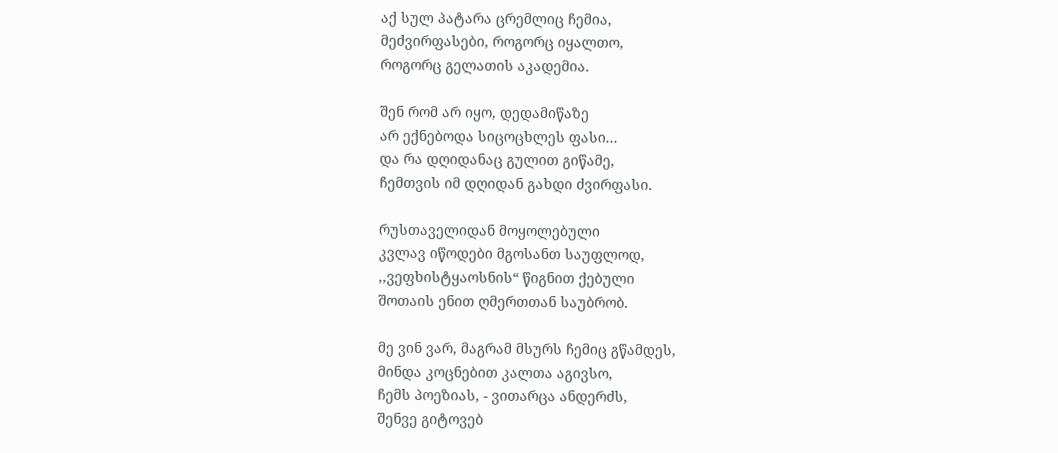აქ სულ პატარა ცრემლიც ჩემია,
მეძვირფასები, როგორც იყალთო,
როგორც გელათის აკადემია.

შენ რომ არ იყო, დედამიწაზე
არ ექნებოდა სიცოცხლეს ფასი...
და რა დღიდანაც გულით გიწამე,
ჩემთვის იმ დღიდან გახდი ძვირფასი.

რუსთაველიდან მოყოლებული
კვლავ იწოდები მგოსანთ საუფლოდ,
,,ვეფხისტყაოსნის“ წიგნით ქებული
შოთაის ენით ღმერთთან საუბრობ.

მე ვინ ვარ, მაგრამ მსურს ჩემიც გწამდეს,
მინდა კოცნებით კალთა აგივსო,
ჩემს პოეზიას, - ვითარცა ანდერძს,
შენვე გიტოვებ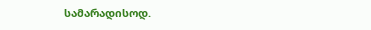სამარადისოდ.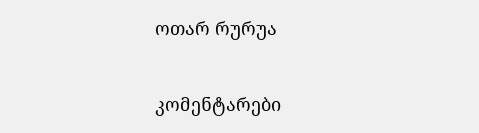ოთარ რურუა

კომენტარები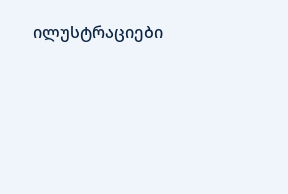ილუსტრაციები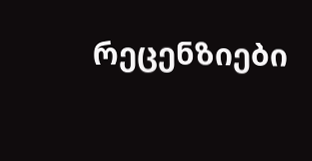რეცენზიები